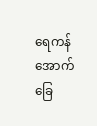ရေကန် အောက်ခြေ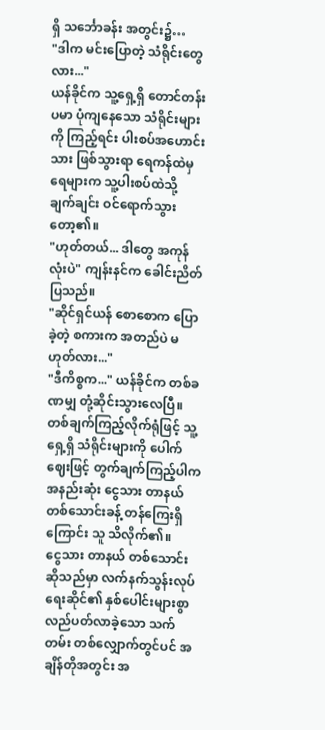ရှိ သင်္ဘောခန်း အတွင်း၌…
"ဒါက မင်းပြောတဲ့ သံရိုင်းတွေလား..."
ယန်ခိုင်က သူ့ရှေ့ရှိ တောင်တန်းပမာ ပုံကျနေသော သံရိုင်းများကို ကြည့်ရင်း ပါးစပ်အဟောင်းသား ဖြစ်သွားရာ ရေကန်ထဲမှ ရေများက သူ့ပါးစပ်ထဲသို့ ချက်ချင်း ဝင်ရောက်သွားတော့၏။
"ဟုတ်တယ်... ဒါတွေ အကုန်လုံးပဲ" ကျန်းနင်က ခေါင်းညိတ်ပြသည်။
"ဆိုင်ရှင်ယန် စောစောက ပြောခဲ့တဲ့ စကားက အတည်ပဲ မဟုတ်လား..."
"ဒီကိစ္စက..." ယန်ခိုင်က တစ်ခဏမျှ တုံ့ဆိုင်းသွားလေပြီ။
တစ်ချက်ကြည့်လိုက်ရုံဖြင့် သူ့ရှေ့ရှိ သံရိုင်းများကို ပေါက်ဈေးဖြင့် တွက်ချက်ကြည့်ပါက အနည်းဆုံး ငွေသား တာနယ် တစ်သောင်းခန့် တန်ကြေးရှိကြောင်း သူ သိလိုက်၏။
ငွေသား တာနယ် တစ်သောင်း ဆိုသည်မှာ လက်နက်သွန်းလုပ်ရေးဆိုင်၏ နှစ်ပေါင်းများစွာ လည်ပတ်လာခဲ့သော သက်တမ်း တစ်လျှောက်တွင်ပင် အချိန်တိုအတွင်း အ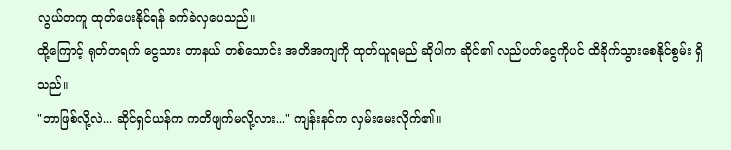လွယ်တကူ ထုတ်ပေးနိုင်ရန် ခက်ခဲလှပေသည်။
ထို့ကြောင့် ရုတ်တရက် ငွေသား တာနယ် တစ်သောင်း အတိအကျကို ထုတ်ယူရမည် ဆိုပါက ဆိုင်၏ လည်ပတ်ငွေကိုပင် ထိခိုက်သွားစေနိုင်စွမ်း ရှိသည်။
"ဘာဖြစ်လို့လဲ... ဆိုင်ရှင်ယန်က ကတိဖျက်မလို့လား..." ကျန်းနင်က လှမ်းမေးလိုက်၏။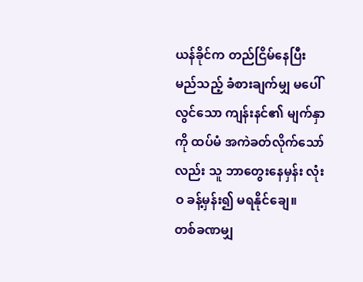ယန်ခိုင်က တည်ငြိမ်နေပြီး မည်သည့် ခံစားချက်မျှ မပေါ်လွင်သော ကျန်းနင်၏ မျက်နှာကို ထပ်မံ အကဲခတ်လိုက်သော်လည်း သူ ဘာတွေးနေမှန်း လုံးဝ ခန့်မှန်း၍ မရနိုင်ချေ။
တစ်ခဏမျှ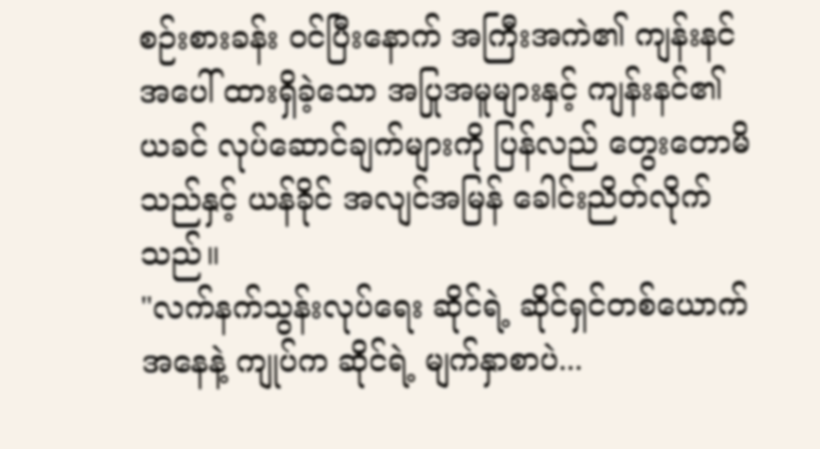စဉ်းစားခန်း ဝင်ပြီးနောက် အကြီးအကဲ၏ ကျန်းနင်အပေါ် ထားရှိခဲ့သော အပြုအမူများနှင့် ကျန်းနင်၏ ယခင် လုပ်ဆောင်ချက်များကို ပြန်လည် တွေးတောမိသည်နှင့် ယန်ခိုင် အလျင်အမြန် ခေါင်းညိတ်လိုက်သည်။
"လက်နက်သွန်းလုပ်ရေး ဆိုင်ရဲ့ ဆိုင်ရှင်တစ်ယောက် အနေနဲ့ ကျုပ်က ဆိုင်ရဲ့ မျက်နှာစာပဲ...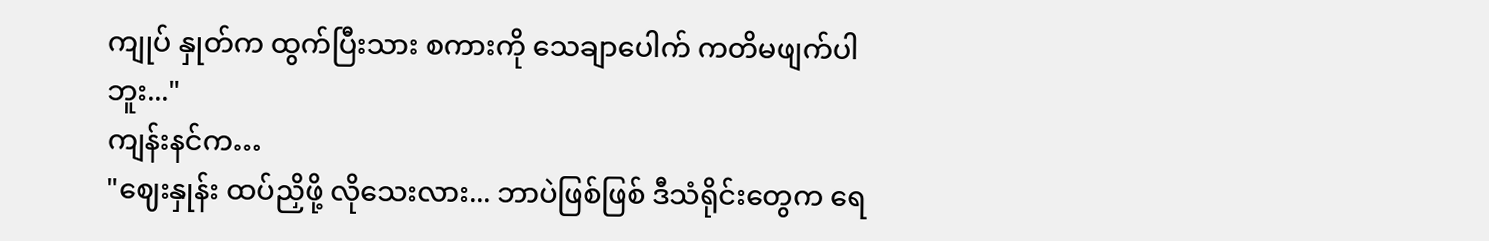ကျုပ် နှုတ်က ထွက်ပြီးသား စကားကို သေချာပေါက် ကတိမဖျက်ပါဘူး..."
ကျန်းနင်က…
"ဈေးနှုန်း ထပ်ညှိဖို့ လိုသေးလား... ဘာပဲဖြစ်ဖြစ် ဒီသံရိုင်းတွေက ရေ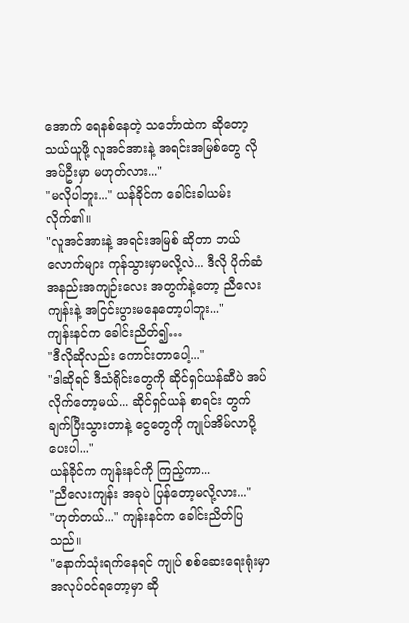အောက် ရေနစ်နေတဲ့ သင်္ဘောထဲက ဆိုတော့ သယ်ယူဖို့ လူအင်အားနဲ့ အရင်းအမြစ်တွေ လိုအပ်ဦးမှာ မဟုတ်လား..."
"မလိုပါဘူး..." ယန်ခိုင်က ခေါင်းခါယမ်းလိုက်၏။
"လူအင်အားနဲ့ အရင်းအမြစ် ဆိုတာ ဘယ်လောက်များ ကုန်သွားမှာမလို့လဲ... ဒီလို ပိုက်ဆံ အနည်းအကျဉ်းလေး အတွက်နဲ့တော့ ညီလေးကျန်းနဲ့ အငြင်းပွားမနေတော့ပါဘူး..."
ကျန်းနင်က ခေါင်းညိတ်၍…
"ဒီလိုဆိုလည်း ကောင်းတာပေါ့..."
"ဒါဆိုရင် ဒီသံရိုင်းတွေကို ဆိုင်ရှင်ယန်ဆီပဲ အပ်လိုက်တော့မယ်... ဆိုင်ရှင်ယန် စာရင်း တွက်ချက်ပြီးသွားတာနဲ့ ငွေတွေကို ကျုပ်အိမ်လာပို့ပေးပါ..."
ယန်ခိုင်က ကျန်းနင်ကို ကြည့်ကာ...
"ညီလေးကျန်း အခုပဲ ပြန်တော့မလို့လား..."
"ဟုတ်တယ်..." ကျန်းနင်က ခေါင်းညိတ်ပြသည်။
"နောက်သုံးရက်နေရင် ကျုပ် စစ်ဆေးရေးရုံးမှာ အလုပ်ဝင်ရတော့မှာ ဆို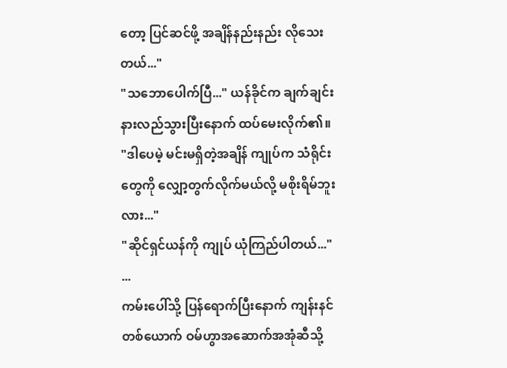တော့ ပြင်ဆင်ဖို့ အချိန်နည်းနည်း လိုသေးတယ်..."
"သဘောပေါက်ပြီ..." ယန်ခိုင်က ချက်ချင်း နားလည်သွားပြီးနောက် ထပ်မေးလိုက်၏။
"ဒါပေမဲ့ မင်းမရှိတဲ့အချိန် ကျုပ်က သံရိုင်းတွေကို လျှော့တွက်လိုက်မယ်လို့ မစိုးရိမ်ဘူးလား..."
"ဆိုင်ရှင်ယန်ကို ကျုပ် ယုံကြည်ပါတယ်..."
...
ကမ်းပေါ်သို့ ပြန်ရောက်ပြီးနောက် ကျန်းနင်တစ်ယောက် ဝမ်ဟွာအဆောက်အအုံဆီသို့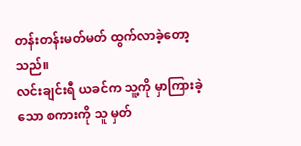တန်းတန်းမတ်မတ် ထွက်လာခဲ့တော့သည်။
လင်းချင်းရီ ယခင်က သူ့ကို မှာကြားခဲ့သော စကားကို သူ မှတ်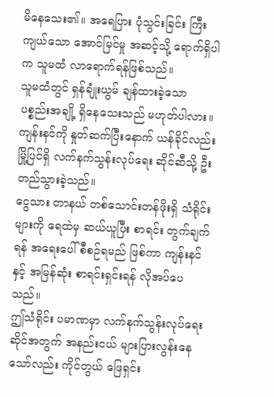မိနေသေး၏။ အရေပြား ပုံသွင်းခြင်း ကြီးကျယ်သော အောင်မြင်မှု အဆင့်သို့ ရောက်ရှိပါက သူမထံ လာရောက်ရန်ဖြစ်သည်။
သူမထံတွင် ရှန်ချုံးယွမ် ချန်ထားခဲ့သော ပစ္စည်းအချို့ ရှိနေသေးသည် မဟုတ်ပါလား။
ကျန်းနင်ကို နှုတ်ဆက်ပြီးနောက် ယန်ခိုင်လည်း မြို့ပြင်ရှိ လက်နက်သွန်းလုပ်ရေး ဆိုင်ဆီသို့ ဦးတည်သွားခဲ့သည်။
ငွေသား တာနယ် တစ်သောင်းတန်ဖိုးရှိ သံရိုင်းများကို ရေထဲမှ ဆယ်ယူပြီး စာရင်း တွက်ချက်ရန် အရေးပေါ် စီစဉ်ရမည် ဖြစ်ကာ ကျန်းနင်နှင့် အမြန်ဆုံး စာရင်းရှင်းရန် လိုအပ်ပေသည်။
ဤသံရိုင်း ပမာဏမှာ လက်နက်သွန်းလုပ်ရေး ဆိုင်အတွက် အနည်းငယ် များပြားလွန်းနေသော်လည်း ကိုင်တွယ် ဖြေရှင်း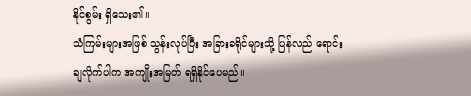နိုင်စွမ်း ရှိသေး၏။
သံကြမ်းများအဖြစ် သွန်းလုပ်ပြီး အခြားခရိုင်များသို့ ပြန်လည် ရောင်းချလိုက်ပါက အကျိုးအမြတ် ရရှိနိုင်ပေမည်။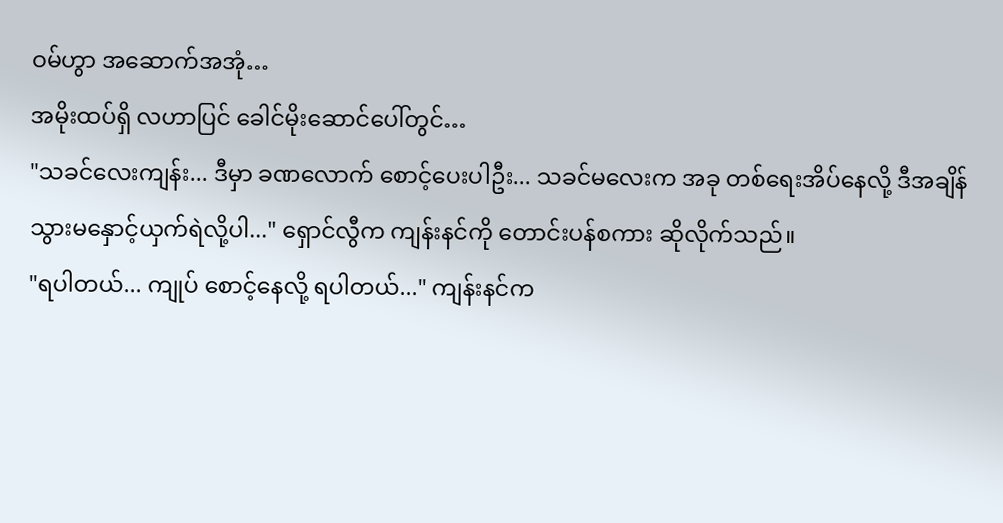ဝမ်ဟွာ အဆောက်အအုံ…
အမိုးထပ်ရှိ လဟာပြင် ခေါင်မိုးဆောင်ပေါ်တွင်…
"သခင်လေးကျန်း... ဒီမှာ ခဏလောက် စောင့်ပေးပါဦး... သခင်မလေးက အခု တစ်ရေးအိပ်နေလို့ ဒီအချိန် သွားမနှောင့်ယှက်ရဲလို့ပါ..." ရှောင်လွီက ကျန်းနင်ကို တောင်းပန်စကား ဆိုလိုက်သည်။
"ရပါတယ်... ကျုပ် စောင့်နေလို့ ရပါတယ်..." ကျန်းနင်က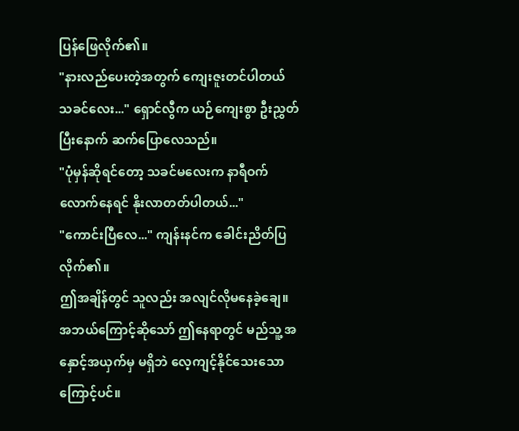ပြန်ဖြေလိုက်၏။
"နားလည်ပေးတဲ့အတွက် ကျေးဇူးတင်ပါတယ် သခင်လေး..." ရှောင်လွီက ယဉ်ကျေးစွာ ဦးညွှတ်ပြီးနောက် ဆက်ပြောလေသည်။
"ပုံမှန်ဆိုရင်တော့ သခင်မလေးက နာရီဝက်လောက်နေရင် နိုးလာတတ်ပါတယ်..."
"ကောင်းပြီလေ..." ကျန်းနင်က ခေါင်းညိတ်ပြလိုက်၏။
ဤအချိန်တွင် သူလည်း အလျင်လိုမနေခဲ့ချေ။
အဘယ်ကြောင့်ဆိုသော် ဤနေရာတွင် မည်သူ့ အနှောင့်အယှက်မှ မရှိဘဲ လေ့ကျင့်နိုင်သေးသောကြောင့်ပင်။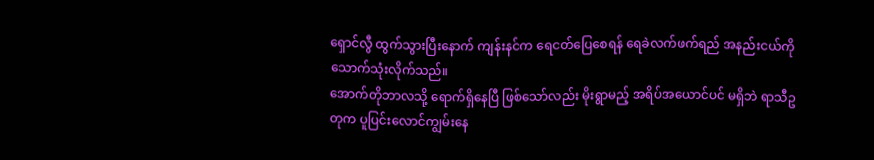ရှောင်လွီ ထွက်သွားပြီးနောက် ကျန်းနင်က ရေငတ်ပြေစေရန် ရေခဲလက်ဖက်ရည် အနည်းငယ်ကို သောက်သုံးလိုက်သည်။
အောက်တိုဘာလသို့ ရောက်ရှိနေပြီ ဖြစ်သော်လည်း မိုးရွာမည့် အရိပ်အယောင်ပင် မရှိဘဲ ရာသီဥတုက ပူပြင်းလောင်ကျွမ်းနေ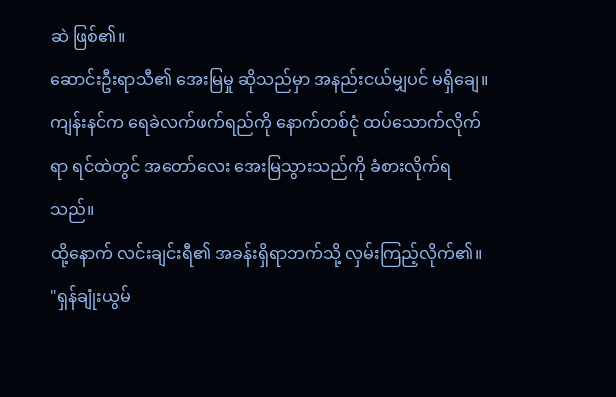ဆဲ ဖြစ်၏။
ဆောင်းဦးရာသီ၏ အေးမြမှု ဆိုသည်မှာ အနည်းငယ်မျှပင် မရှိချေ။
ကျန်းနင်က ရေခဲလက်ဖက်ရည်ကို နောက်တစ်ငုံ ထပ်သောက်လိုက်ရာ ရင်ထဲတွင် အတော်လေး အေးမြသွားသည်ကို ခံစားလိုက်ရသည်။
ထို့နောက် လင်းချင်းရီ၏ အခန်းရှိရာဘက်သို့ လှမ်းကြည့်လိုက်၏။
"ရှန်ချုံးယွမ်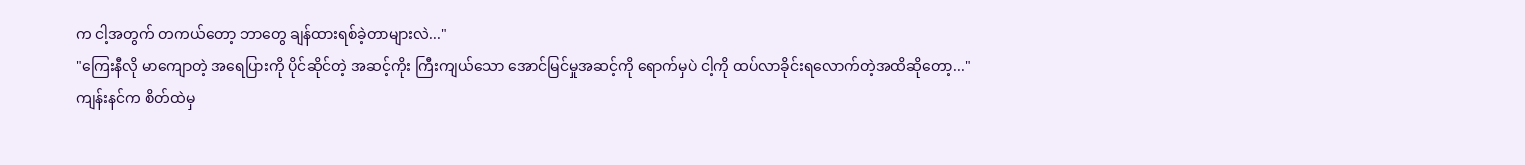က ငါ့အတွက် တကယ်တော့ ဘာတွေ ချန်ထားရစ်ခဲ့တာများလဲ..."
"ကြေးနီလို မာကျောတဲ့ အရေပြားကို ပိုင်ဆိုင်တဲ့ အဆင့်ကိုး ကြီးကျယ်သော အောင်မြင်မှုအဆင့်ကို ရောက်မှပဲ ငါ့ကို ထပ်လာခိုင်းရလောက်တဲ့အထိဆိုတော့..."
ကျန်းနင်က စိတ်ထဲမှ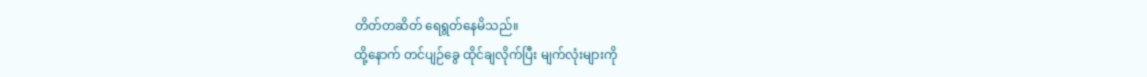တိတ်တဆိတ် ရေရွတ်နေမိသည်။
ထို့နောက် တင်ပျဉ်ခွေ ထိုင်ချလိုက်ပြီး မျက်လုံးများကို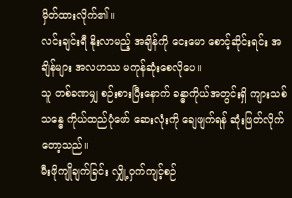မှိတ်ထားလိုက်၏။
လင်းချင်းရီ နိုးလာမည့် အချိန်ကို ငေးမော စောင့်ဆိုင်းရင်း အချိန်များ အလဟဿ မကုန်ဆုံးစေလိုပေ။
သူ တစ်ခဏမျှ စဉ်းစားပြီးနောက် ခန္ဓာကိုယ်အတွင်းရှိ ကျားသစ်သန္ဓေ ကိုယ်ထည်ပုံဖော် ဆေးလုံးကို ချေဖျက်ရန် ဆုံးဖြတ်လိုက်တော့သည်။
မီးဖိုကျိုချက်ခြင်း လျှို့ဝှက်ကျင့်စဉ်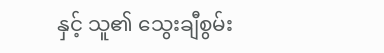နှင့် သူ၏ သွေးချီစွမ်း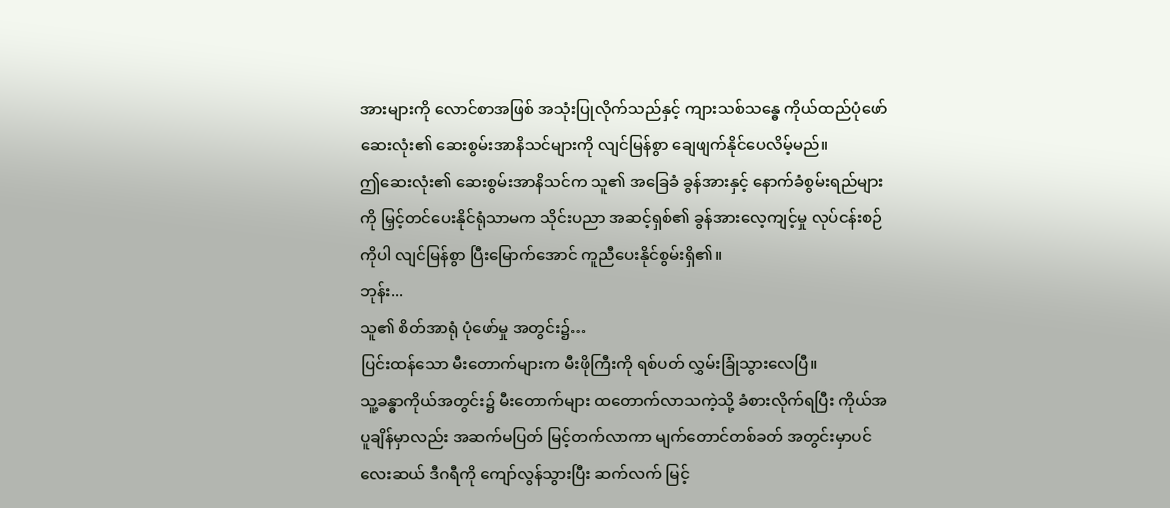အားများကို လောင်စာအဖြစ် အသုံးပြုလိုက်သည်နှင့် ကျားသစ်သန္ဓေ ကိုယ်ထည်ပုံဖော် ဆေးလုံး၏ ဆေးစွမ်းအာနိသင်များကို လျင်မြန်စွာ ချေဖျက်နိုင်ပေလိမ့်မည်။
ဤဆေးလုံး၏ ဆေးစွမ်းအာနိသင်က သူ၏ အခြေခံ ခွန်အားနှင့် နောက်ခံစွမ်းရည်များကို မြှင့်တင်ပေးနိုင်ရုံသာမက သိုင်းပညာ အဆင့်ရှစ်၏ ခွန်အားလေ့ကျင့်မှု လုပ်ငန်းစဉ်ကိုပါ လျင်မြန်စွာ ပြီးမြောက်အောင် ကူညီပေးနိုင်စွမ်းရှိ၏။
ဘုန်း...
သူ၏ စိတ်အာရုံ ပုံဖော်မှု အတွင်း၌…
ပြင်းထန်သော မီးတောက်များက မီးဖိုကြီးကို ရစ်ပတ် လွှမ်းခြုံသွားလေပြီ။
သူ့ခန္ဓာကိုယ်အတွင်း၌ မီးတောက်များ ထတောက်လာသကဲ့သို့ ခံစားလိုက်ရပြီး ကိုယ်အပူချိန်မှာလည်း အဆက်မပြတ် မြင့်တက်လာကာ မျက်တောင်တစ်ခတ် အတွင်းမှာပင် လေးဆယ် ဒီဂရီကို ကျော်လွန်သွားပြီး ဆက်လက် မြင့်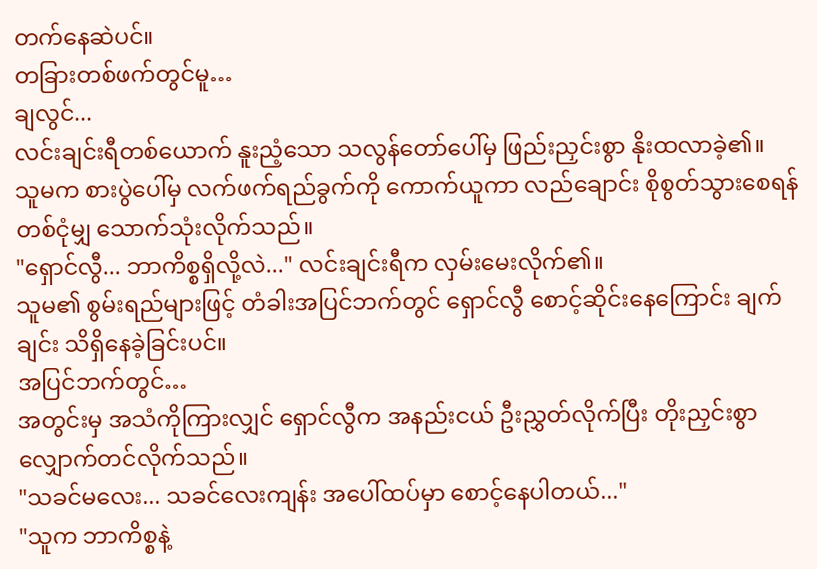တက်နေဆဲပင်။
တခြားတစ်ဖက်တွင်မူ…
ချလွင်...
လင်းချင်းရီတစ်ယောက် နူးညံ့သော သလွန်တော်ပေါ်မှ ဖြည်းညှင်းစွာ နိုးထလာခဲ့၏။
သူမက စားပွဲပေါ်မှ လက်ဖက်ရည်ခွက်ကို ကောက်ယူကာ လည်ချောင်း စိုစွတ်သွားစေရန် တစ်ငုံမျှ သောက်သုံးလိုက်သည်။
"ရှောင်လွီ... ဘာကိစ္စရှိလို့လဲ..." လင်းချင်းရီက လှမ်းမေးလိုက်၏။
သူမ၏ စွမ်းရည်များဖြင့် တံခါးအပြင်ဘက်တွင် ရှောင်လွီ စောင့်ဆိုင်းနေကြောင်း ချက်ချင်း သိရှိနေခဲ့ခြင်းပင်။
အပြင်ဘက်တွင်…
အတွင်းမှ အသံကိုကြားလျှင် ရှောင်လွီက အနည်းငယ် ဦးညွှတ်လိုက်ပြီး တိုးညှင်းစွာ လျှောက်တင်လိုက်သည်။
"သခင်မလေး... သခင်လေးကျန်း အပေါ်ထပ်မှာ စောင့်နေပါတယ်..."
"သူက ဘာကိစ္စနဲ့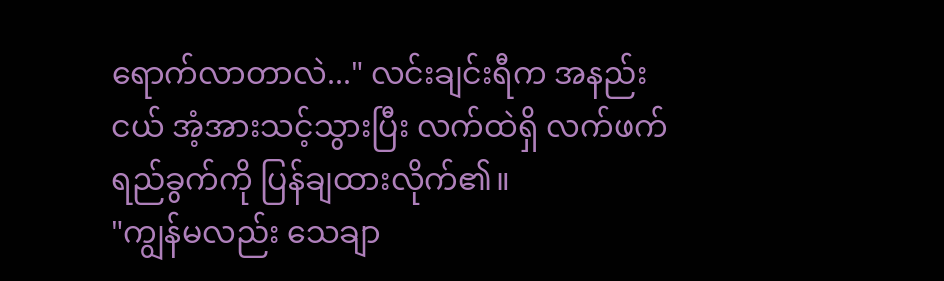ရောက်လာတာလဲ..." လင်းချင်းရီက အနည်းငယ် အံ့အားသင့်သွားပြီး လက်ထဲရှိ လက်ဖက်ရည်ခွက်ကို ပြန်ချထားလိုက်၏။
"ကျွန်မလည်း သေချာ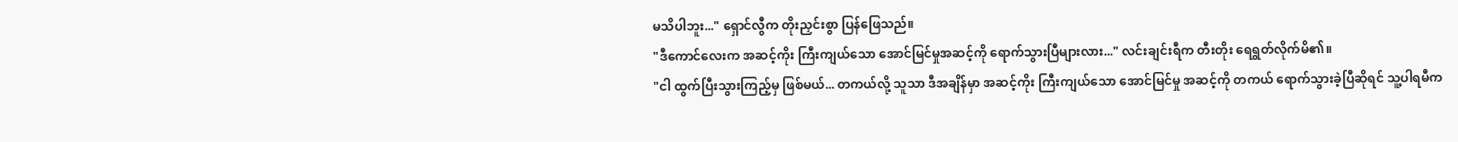မသိပါဘူး..." ရှောင်လွီက တိုးညှင်းစွာ ပြန်ဖြေသည်။
"ဒီကောင်လေးက အဆင့်ကိုး ကြီးကျယ်သော အောင်မြင်မှုအဆင့်ကို ရောက်သွားပြီများလား..." လင်းချင်းရီက တီးတိုး ရေရွတ်လိုက်မိ၏။
"ငါ ထွက်ပြီးသွားကြည့်မှ ဖြစ်မယ်... တကယ်လို့ သူသာ ဒီအချိန်မှာ အဆင့်ကိုး ကြီးကျယ်သော အောင်မြင်မှု အဆင့်ကို တကယ် ရောက်သွားခဲ့ပြီဆိုရင် သူ့ပါရမီက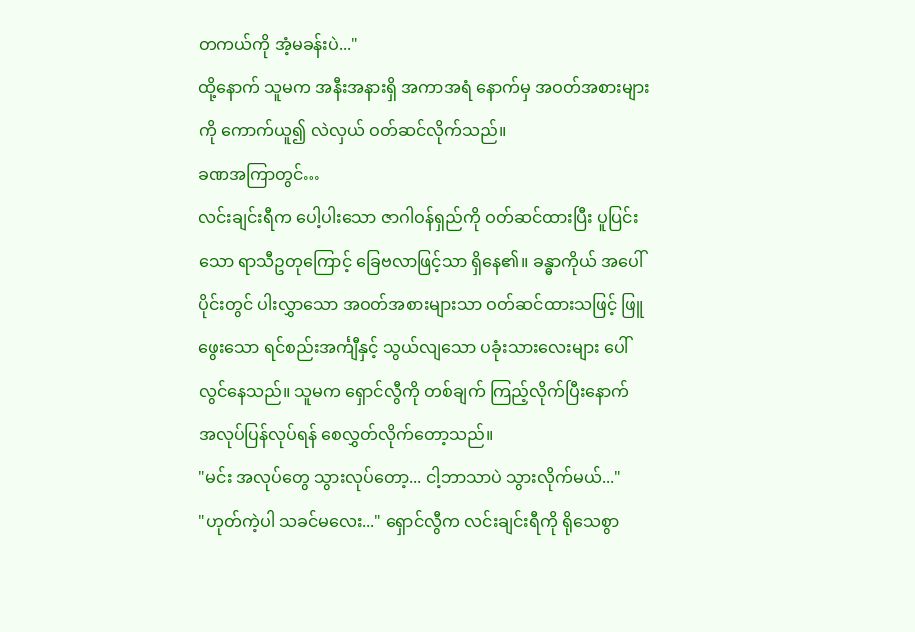တကယ်ကို အံ့မခန်းပဲ..."
ထို့နောက် သူမက အနီးအနားရှိ အကာအရံ နောက်မှ အဝတ်အစားများကို ကောက်ယူ၍ လဲလှယ် ဝတ်ဆင်လိုက်သည်။
ခဏအကြာတွင်…
လင်းချင်းရီက ပေါ့ပါးသော ဇာဂါဝန်ရှည်ကို ဝတ်ဆင်ထားပြီး ပူပြင်းသော ရာသီဥတုကြောင့် ခြေဗလာဖြင့်သာ ရှိနေ၏။ ခန္ဓာကိုယ် အပေါ်ပိုင်းတွင် ပါးလွှာသော အဝတ်အစားများသာ ဝတ်ဆင်ထားသဖြင့် ဖြူဖွေးသော ရင်စည်းအင်္ကျီနှင့် သွယ်လျသော ပခုံးသားလေးများ ပေါ်လွင်နေသည်။ သူမက ရှောင်လွီကို တစ်ချက် ကြည့်လိုက်ပြီးနောက် အလုပ်ပြန်လုပ်ရန် စေလွှတ်လိုက်တော့သည်။
"မင်း အလုပ်တွေ သွားလုပ်တော့... ငါ့ဘာသာပဲ သွားလိုက်မယ်..."
"ဟုတ်ကဲ့ပါ သခင်မလေး..." ရှောင်လွီက လင်းချင်းရီကို ရိုသေစွာ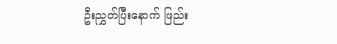ဦးညွှတ်ပြီးနောက် ဖြည်း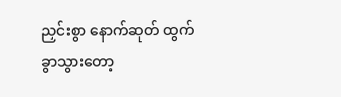ညှင်းစွာ နောက်ဆုတ် ထွက်ခွာသွားတော့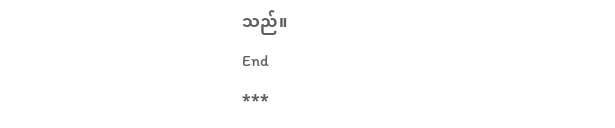သည်။
End
***